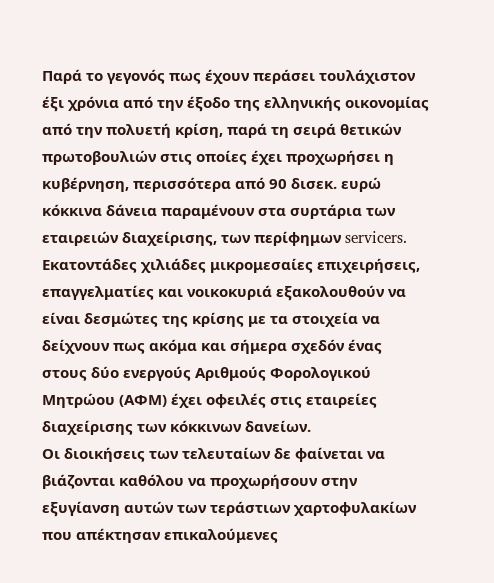Παρά το γεγονός πως έχουν περάσει τουλάχιστον έξι χρόνια από την έξοδο της ελληνικής οικονομίας από την πολυετή κρίση, παρά τη σειρά θετικών πρωτοβουλιών στις οποίες έχει προχωρήσει η κυβέρνηση, περισσότερα από 90 δισεκ. ευρώ κόκκινα δάνεια παραμένουν στα συρτάρια των εταιρειών διαχείρισης, των περίφημων servicers.
Εκατοντάδες χιλιάδες μικρομεσαίες επιχειρήσεις, επαγγελματίες και νοικοκυριά εξακολουθούν να είναι δεσμώτες της κρίσης με τα στοιχεία να δείχνουν πως ακόμα και σήμερα σχεδόν ένας στους δύο ενεργούς Αριθμούς Φορολογικού Μητρώου (ΑΦΜ) έχει οφειλές στις εταιρείες διαχείρισης των κόκκινων δανείων.
Οι διοικήσεις των τελευταίων δε φαίνεται να βιάζονται καθόλου να προχωρήσουν στην εξυγίανση αυτών των τεράστιων χαρτοφυλακίων που απέκτησαν επικαλούμενες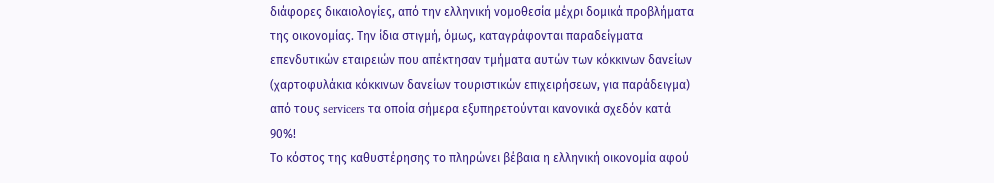διάφορες δικαιολογίες, από την ελληνική νομοθεσία μέχρι δομικά προβλήματα της οικονομίας. Την ίδια στιγμή, όμως, καταγράφονται παραδείγματα επενδυτικών εταιρειών που απέκτησαν τμήματα αυτών των κόκκινων δανείων (χαρτοφυλάκια κόκκινων δανείων τουριστικών επιχειρήσεων, για παράδειγμα) από τους servicers τα οποία σήμερα εξυπηρετούνται κανονικά σχεδόν κατά 90%!
Το κόστος της καθυστέρησης το πληρώνει βέβαια η ελληνική οικονομία αφού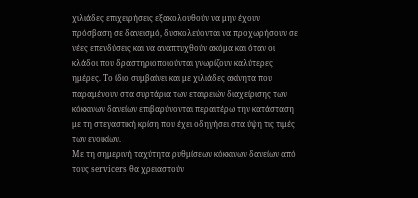χιλιάδες επιχειρήσεις εξακολουθούν να μην έχουν πρόσβαση σε δανεισμό, δυσκολεύονται να προχωρήσουν σε νέες επενδύσεις και να αναπτυχθούν ακόμα και όταν οι κλάδοι που δραστηριοποιούνται γνωρίζουν καλύτερες ημέρες. Το ίδιο συμβαίνει και με χιλιάδες ακίνητα που παραμένουν στα συρτάρια των εταιρειών διαχείρισης των κόκκινων δανείων επιβαρύνονται περαιτέρω την κατάσταση με τη στεγαστική κρίση που έχει οδηγήσει στα ύψη τις τιμές των ενοικίων.
Με τη σημερινή ταχύτητα ρυθμίσεων κόκκινων δανείων από τους servicers θα χρειαστούν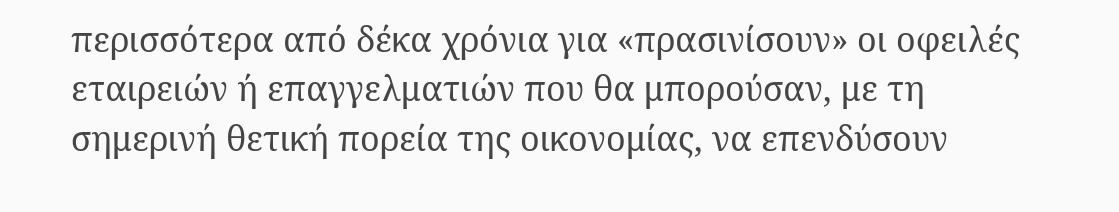περισσότερα από δέκα χρόνια για «πρασινίσουν» οι οφειλές εταιρειών ή επαγγελματιών που θα μπορούσαν, με τη σημερινή θετική πορεία της οικονομίας, να επενδύσουν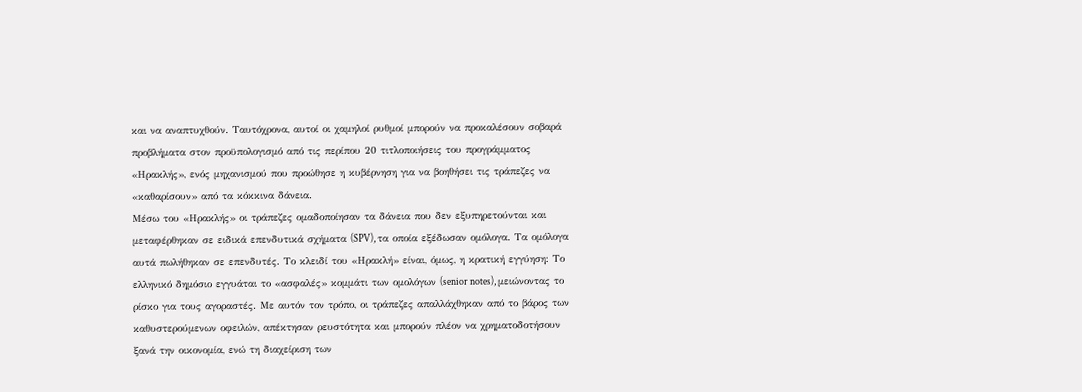και να αναπτυχθούν. Ταυτόχρονα, αυτοί οι χαμηλοί ρυθμοί μπορούν να προκαλέσουν σοβαρά προβλήματα στον προϋπολογισμό από τις περίπου 20 τιτλοποιήσεις του προγράμματος «Ηρακλής», ενός μηχανισμού που προώθησε η κυβέρνηση για να βοηθήσει τις τράπεζες να «καθαρίσουν» από τα κόκκινα δάνεια.
Μέσω του «Ηρακλής» οι τράπεζες ομαδοποίησαν τα δάνεια που δεν εξυπηρετούνται και μεταφέρθηκαν σε ειδικά επενδυτικά σχήματα (SPV), τα οποία εξέδωσαν ομόλογα. Τα ομόλογα αυτά πωλήθηκαν σε επενδυτές. Το κλειδί του «Ηρακλή» είναι, όμως, η κρατική εγγύηση: Το ελληνικό δημόσιο εγγυάται το «ασφαλές» κομμάτι των ομολόγων (senior notes), μειώνοντας το ρίσκο για τους αγοραστές. Με αυτόν τον τρόπο, οι τράπεζες απαλλάχθηκαν από το βάρος των καθυστερούμενων οφειλών, απέκτησαν ρευστότητα και μπορούν πλέον να χρηματοδοτήσουν ξανά την οικονομία, ενώ τη διαχείριση των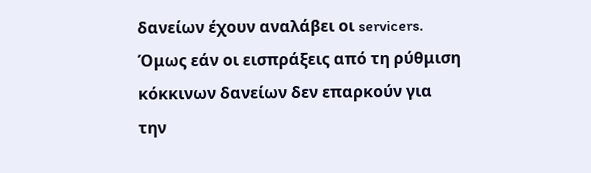δανείων έχουν αναλάβει οι servicers. Όμως εάν οι εισπράξεις από τη ρύθμιση κόκκινων δανείων δεν επαρκούν για την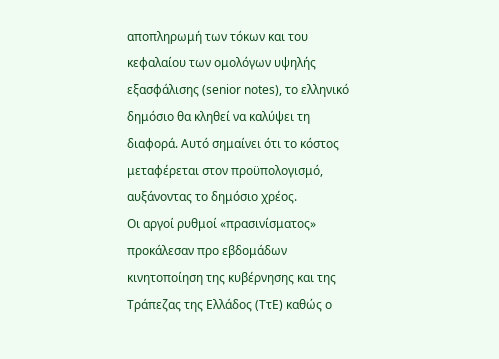αποπληρωμή των τόκων και του κεφαλαίου των ομολόγων υψηλής εξασφάλισης (senior notes), το ελληνικό δημόσιο θα κληθεί να καλύψει τη διαφορά. Αυτό σημαίνει ότι το κόστος μεταφέρεται στον προϋπολογισμό, αυξάνοντας το δημόσιο χρέος.
Οι αργοί ρυθμοί «πρασινίσματος» προκάλεσαν προ εβδομάδων κινητοποίηση της κυβέρνησης και της Τράπεζας της Ελλάδος (ΤτΕ) καθώς ο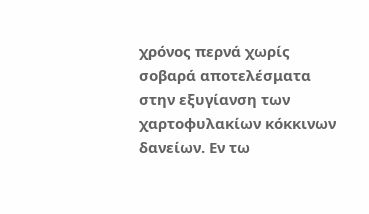χρόνος περνά χωρίς σοβαρά αποτελέσματα στην εξυγίανση των χαρτοφυλακίων κόκκινων δανείων. Εν τω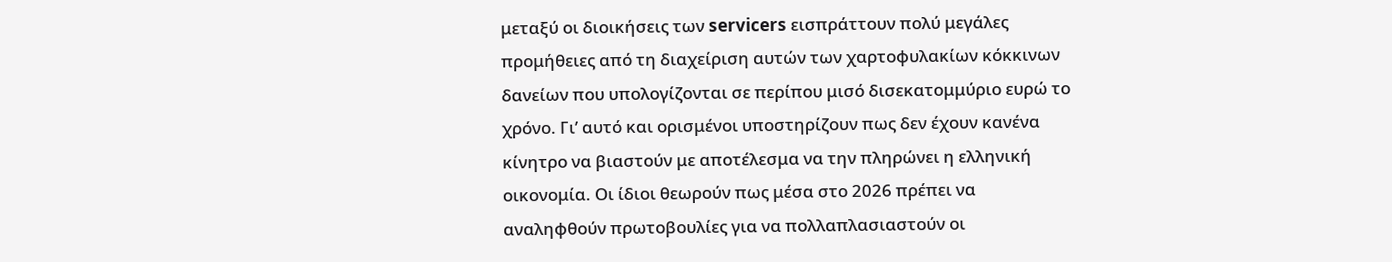μεταξύ οι διοικήσεις των servicers εισπράττουν πολύ μεγάλες προμήθειες από τη διαχείριση αυτών των χαρτοφυλακίων κόκκινων δανείων που υπολογίζονται σε περίπου μισό δισεκατομμύριο ευρώ το χρόνο. Γι’ αυτό και ορισμένοι υποστηρίζουν πως δεν έχουν κανένα κίνητρο να βιαστούν με αποτέλεσμα να την πληρώνει η ελληνική οικονομία. Οι ίδιοι θεωρούν πως μέσα στο 2026 πρέπει να αναληφθούν πρωτοβουλίες για να πολλαπλασιαστούν οι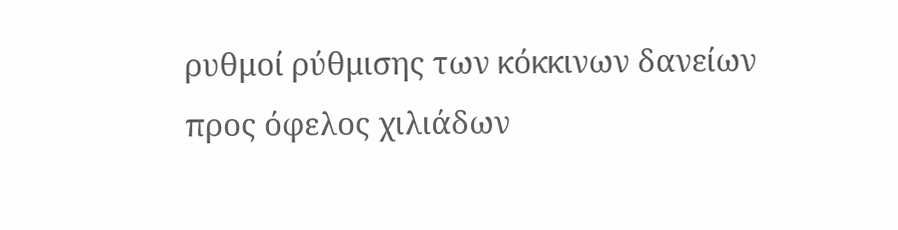ρυθμοί ρύθμισης των κόκκινων δανείων προς όφελος χιλιάδων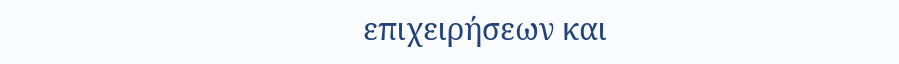επιχειρήσεων και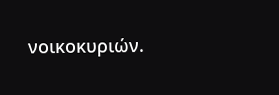νοικοκυριών.